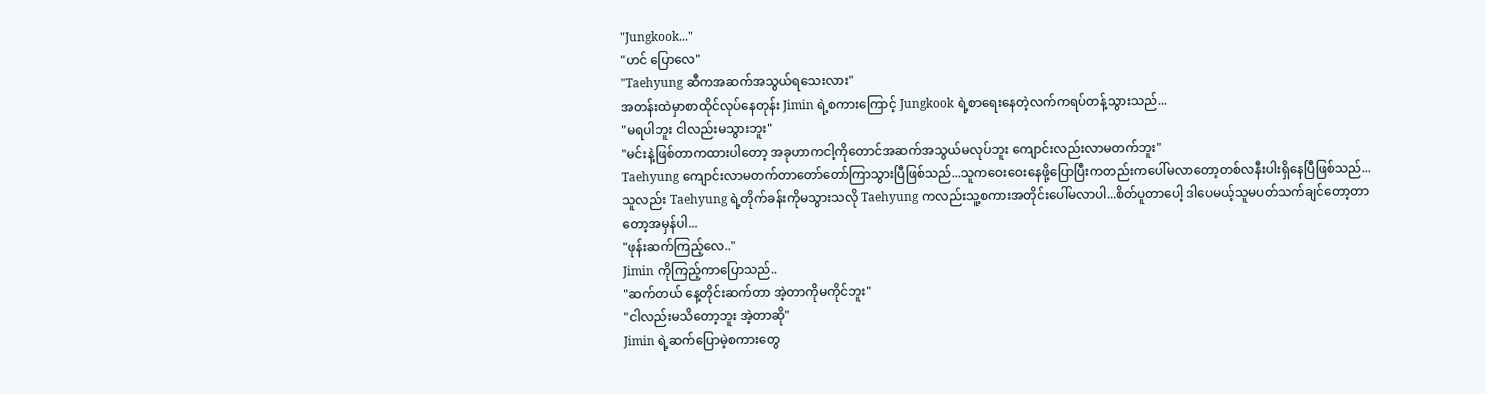"Jungkook..."
"ဟင် ပြောလေ"
"Taehyung ဆီကအဆက်အသွယ်ရသေးလား"
အတန်းထဲမှာစာထိုင်လုပ်နေတုန်း Jimin ရဲ့စကားကြောင့် Jungkook ရဲ့စာရေးနေတဲ့လက်ကရပ်တန့်သွားသည်...
"မရပါဘူး ငါလည်းမသွားဘူး"
"မင်းနဲ့ဖြစ်တာကထားပါတော့ အခုဟာကငါ့ကိုတောင်အဆက်အသွယ်မလုပ်ဘူး ကျောင်းလည်းလာမတက်ဘူး"
Taehyung ကျောင်းလာမတက်တာတော်တော်ကြာသွားပြီဖြစ်သည်...သူကဝေးဝေးနေဖို့ပြောပြီးကတည်းကပေါ်မလာတော့တစ်လနီးပါးရှိနေပြီဖြစ်သည်...သူလည်း Taehyung ရဲ့တိုက်ခန်းကိုမသွားသလို Taehyung ကလည်းသူ့စကားအတိုင်းပေါ်မလာပါ...စိတ်ပူတာပေါ့ ဒါပေမယ့်သူမပတ်သက်ချင်တော့တာတော့အမှန်ပါ...
"ဖုန်းဆက်ကြည့်လေ.."
Jimin ကိုကြည့်ကာပြောသည်..
"ဆက်တယ် နေ့တိုင်းဆက်တာ အဲ့တာကိုမကိုင်ဘူး"
"ငါလည်းမသိတော့ဘူး အဲ့တာဆို"
Jimin ရဲ့ဆက်ပြောမဲ့စကားတွေ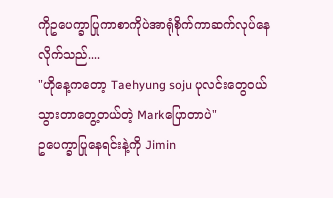ကိုဥပေက္ခာပြုကာစာကိုပဲအာရုံစိုက်ကာဆက်လုပ်နေလိုက်သည်....
"ဟိုနေ့ကတော့ Taehyung soju ပုလင်းတွေဝယ်သွားတာတွေ့တယ်တဲ့ Markပြောတာပဲ"
ဥပေက္ခာပြုနေရင်းနဲ့ကို Jimin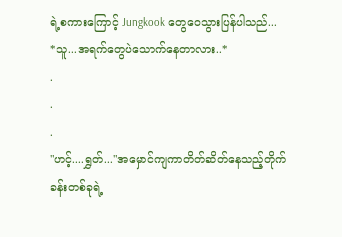ရဲ့စကားကြောင့် Jungkook တွေဝေသွားပြန်ပါသည်...
*သူ...အရက်တွေပဲသောက်နေတာလား..*
.
.
.
"ဟင့်....ရွှတ်..."အမှောင်ကျကာတိတ်ဆိတ်နေသည့်တိုက်ခန်းတစ်ခုရဲ့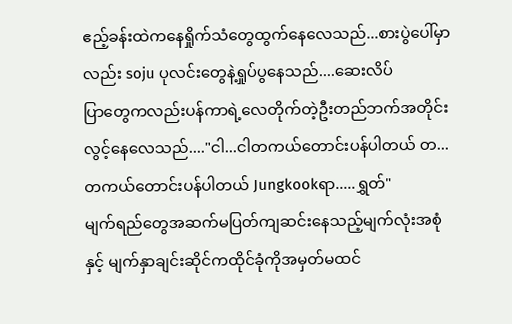ဧည့်ခန်းထဲကနေရှိုက်သံတွေထွက်နေလေသည်...စားပွဲပေါ်မှာလည်း soju ပုလင်းတွေနဲ့ရှုပ်ပွနေသည်....ဆေးလိပ်
ပြာတွေကလည်းပန်ကာရဲ့လေတိုက်တဲ့ဦးတည်ဘက်အတိုင်းလွင့်နေလေသည်...."ငါ...ငါတကယ်တောင်းပန်ပါတယ် တ...တကယ်တောင်းပန်ပါတယ် Jungkookရာ.....ရွှတ်"
မျက်ရည်တွေအဆက်မပြတ်ကျဆင်းနေသည့်မျက်လုံးအစုံနှင့် မျက်နှာချင်းဆိုင်ကထိုင်ခုံကိုအမှတ်မထင်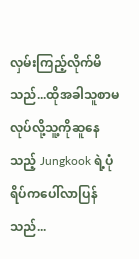လှမ်းကြည့်လိုက်မိသည်...ထိုအခါသူစာမလုပ်လို့သူ့ကိုဆူနေသည့် Jungkook ရဲ့ပုံရိပ်ကပေါ်လာပြန်သည်...